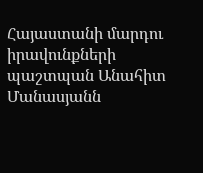Հայաստանի մարդու իրավունքների պաշտպան Անահիտ Մանասյանն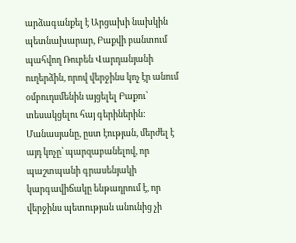արձագանքել է Արցախի նախկին պետնախարար, Բաքվի բանտում պահվող Ռուբեն Վարդանյանի ուղերձին, որով վերջինս կոչ էր անում օմբուդսմենին այցելել Բաքու՝ տեսակցելու հայ գերիներին:
Մանասյանը, ըստ էության, մերժել է այդ կոչը՝ պարզաբանելով, որ պաշտպանի գրասենյակի կարգավիճակը ենթադրում է, որ վերջինս պետության անունից չի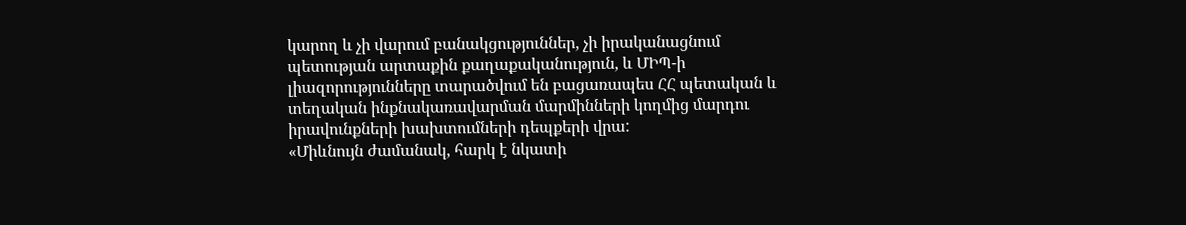կարող և չի վարում բանակցություններ, չի իրականացնում պետության արտաքին քաղաքականություն, և ՄԻՊ-ի լիազորությունները տարածվում են բացառապես ՀՀ պետական և տեղական ինքնակառավարման մարմինների կողմից մարդու իրավունքների խախտումների դեպքերի վրա:
«Միևնույն ժամանակ, հարկ է նկատի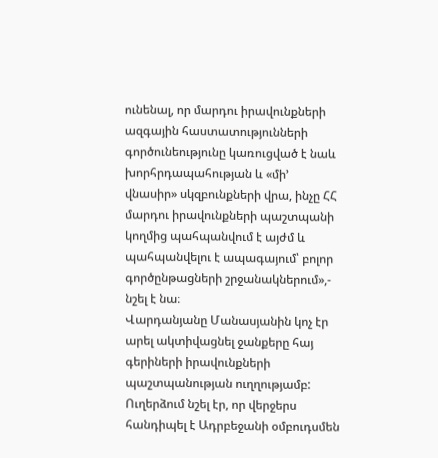ունենալ, որ մարդու իրավունքների ազգային հաստատությունների գործունեությունը կառուցված է նաև խորհրդապահության և «մի’ վնասիր» սկզբունքների վրա, ինչը ՀՀ մարդու իրավունքների պաշտպանի կողմից պահպանվում է այժմ և պահպանվելու է ապագայում՝ բոլոր գործընթացների շրջանակներում»,- նշել է նա։
Վարդանյանը Մանասյանին կոչ էր արել ակտիվացնել ջանքերը հայ գերիների իրավունքների պաշտպանության ուղղությամբ: Ուղերձում նշել էր, որ վերջերս հանդիպել է Ադրբեջանի օմբուդսմեն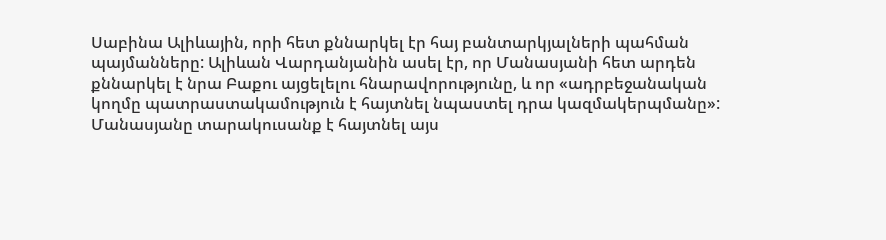Սաբինա Ալիևային, որի հետ քննարկել էր հայ բանտարկյալների պահման պայմանները: Ալիևան Վարդանյանին ասել էր, որ Մանասյանի հետ արդեն քննարկել է նրա Բաքու այցելելու հնարավորությունը, և որ «ադրբեջանական կողմը պատրաստակամություն է հայտնել նպաստել դրա կազմակերպմանը»:
Մանասյանը տարակուսանք է հայտնել այս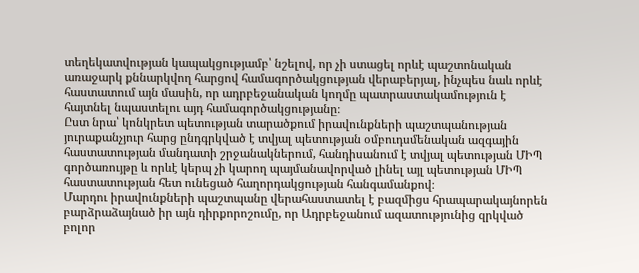տեղեկատվության կապակցությամբ՝ նշելով, որ չի ստացել որևէ պաշտոնական առաջարկ քննարկվող հարցով համագործակցության վերաբերյալ, ինչպես նաև որևէ հաստատում այն մասին, որ ադրբեջանական կողմը պատրաստակամություն է հայտնել նպաստելու այդ համագործակցությանը։
Ըստ նրա՝ կոնկրետ պետության տարածքում իրավունքների պաշտպանության յուրաքանչյուր հարց ընդգրկված է տվյալ պետության օմբուդսմենական ազգային հաստատության մանդատի շրջանակներում, հանդիսանում է տվյալ պետության ՄԻՊ գործառույթը և որևէ կերպ չի կարող պայմանավորված լինել այլ պետության ՄԻՊ հաստատության հետ ունեցած հաղորդակցության հանգամանքով։
Մարդու իրավունքների պաշտպանը վերահաստատել է բազմիցս հրապարակայնորեն բարձրաձայնած իր այն դիրքորոշումը, որ Ադրբեջանում ազատությունից զրկված բոլոր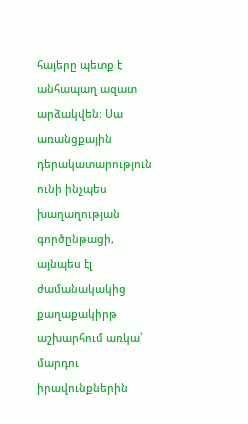հայերը պետք է անհապաղ ազատ արձակվեն։ Սա առանցքային դերակատարություն ունի ինչպես խաղաղության գործընթացի, այնպես էլ ժամանակակից քաղաքակիրթ աշխարհում առկա՝ մարդու իրավունքներին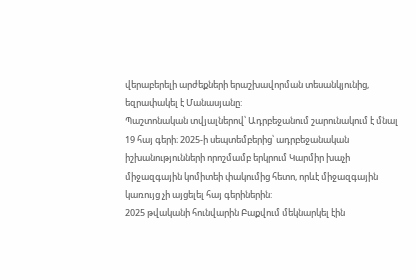վերաբերելի արժեքների երաշխավորման տեսանկյունից, եզրափակել է Մանասյանը:
Պաշտոնական տվյալներով՝ Ադրբեջանում շարունակում է մնալ 19 հայ գերի։ 2025-ի սեպտեմբերից՝ ադրբեջանական իշխանությունների որոշմամբ երկրում Կարմիր խաչի միջազգային կոմիտեի փակումից հետո, որևէ միջազգային կառույց չի այցելել հայ գերիներին:
2025 թվականի հունվարին Բաքվում մեկնարկել էին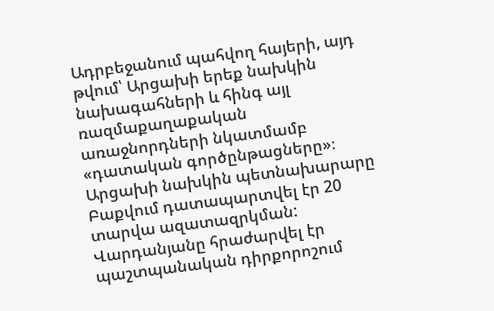Ադրբեջանում պահվող հայերի, այդ թվում՝ Արցախի երեք նախկին նախագահների և հինգ այլ ռազմաքաղաքական առաջնորդների նկատմամբ «դատական գործընթացները»։
Արցախի նախկին պետնախարարը Բաքվում դատապարտվել էր 20 տարվա ազատազրկման: Վարդանյանը հրաժարվել էր պաշտպանական դիրքորոշում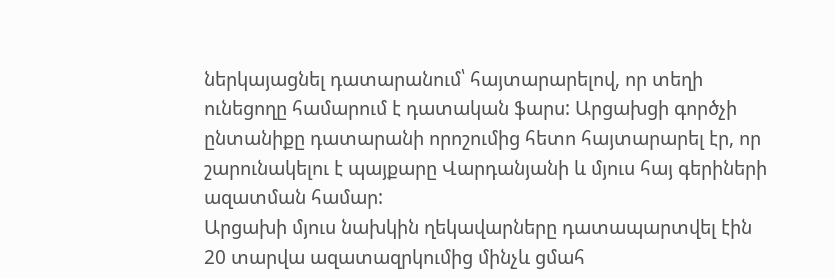ներկայացնել դատարանում՝ հայտարարելով, որ տեղի ունեցողը համարում է դատական ֆարս: Արցախցի գործչի ընտանիքը դատարանի որոշումից հետո հայտարարել էր, որ շարունակելու է պայքարը Վարդանյանի և մյուս հայ գերիների ազատման համար:
Արցախի մյուս նախկին ղեկավարները դատապարտվել էին 20 տարվա ազատազրկումից մինչև ցմահ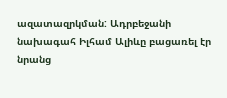ազատազրկման: Ադրբեջանի նախագահ Իլհամ Ալիևը բացառել էր նրանց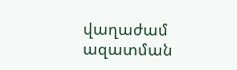վաղաժամ ազատման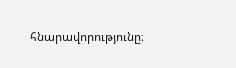հնարավորությունը։